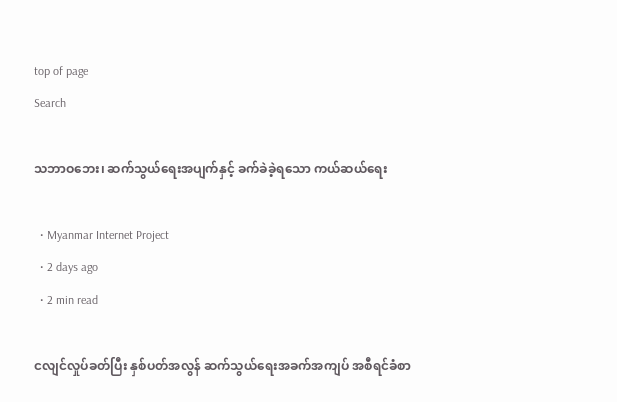top of page
Search

သဘာဝဘေး၊ ဆက်သွယ်ရေးအပျက်နှင့် ခက်ခဲခဲ့ရသော ကယ်ဆယ်ရေး

  • Myanmar Internet Project
  • 2 days ago
  • 2 min read

ငလျင်လှုပ်ခတ်ပြီး နှစ်ပတ်အလွန် ဆက်သွယ်ရေးအခက်အကျပ် အစီရင်ခံစာ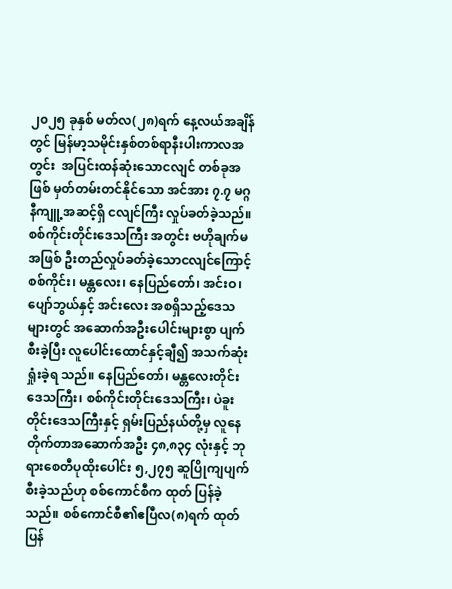၂၀၂၅ ခုနှစ် မတ်လ(၂၈)ရက် နေ့လယ်အချိန်တွင် မြန်မာ့သမိုင်းနှစ်တစ်ရာနီးပါးကာလအတွင်း  အပြင်းထန်ဆုံးသောငလျင် တစ်ခုအဖြစ် မှတ်တမ်းတင်နိုင်သော အင်အား ၇.၇ မဂ္ဂနီကျူ့အဆင့်ရှိ ငလျင်ကြီး လှုပ်ခတ်ခဲ့သည်။ စစ်ကိုင်းတိုင်းဒေသကြီး အတွင်း ဗဟိုချက်မအဖြစ် ဦးတည်လှုပ်ခတ်ခဲ့သောငလျင်ကြောင့် စစ်ကိုင်း၊ မန္တလေး၊ နေပြည်တော်၊ အင်းဝ၊ ပျော်ဘွယ်နှင့် အင်းလေး အစရှိသည့်ဒေသများတွင် အဆောက်အဦးပေါင်းများစွာ ပျက်စီးခဲ့ပြီး လူပေါင်းထောင်နှင့်ချီ၍ အသက်ဆုံးရှုံးခဲ့ရ သည်။ နေပြည်တော်၊ မန္တလေးတိုင်းဒေသကြီး၊ စစ်ကိုင်းတိုင်းဒေသကြီး၊ ပဲခူးတိုင်းဒေသကြီးနှင့် ရှမ်းပြည်နယ်တို့မှ လူနေ တိုက်တာအဆောက်အဦး ၄၈,၈၃၄ လုံးနှင့် ဘုရားစေတီပုထိုးပေါင်း ၅,၂၇၅ ဆူပြိုကျပျက်စီးခဲ့သည်ဟု စစ်ကောင်စီက ထုတ် ပြန်ခဲ့သည်။ စစ်ကောင်စီ၏ဧပြီလ(၈)ရက် ထုတ်ပြန်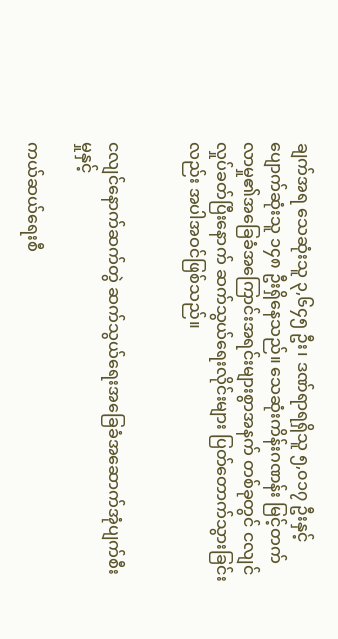ချက်အရ သေဆုံးသူ ၃,၆၄၅ ဦး၊ ဒဏ်ရာရရှိသူ ၅,၀၁၇ ဦးနှင့်ပျောက်ဆုံးသူ ၁၄၈ ဦးရှိနေသည်။ သေဆုံးကိန်းဂဏန်း မြင့်တက်လာမှု၏အခြေခံအကြောင်းအရင်းများစွာအနက် တစ်ခုတွင် ငလျင်လှုပ်ခတ်ပြီးနောက် ဆက်သွယ်ရေးလိုင်းများ ပြတ်တောက်သွားခြင်းလည်း အပါအဝင်ဖြစ်သည်။


ငလျင်နောက်ဆက်တွဲ ဆက်သွယ်ရေးအခြေခံအဆောက်အုံပျက်စီးမှုနှင့်

ကယ်ဆယ်ရေးစီ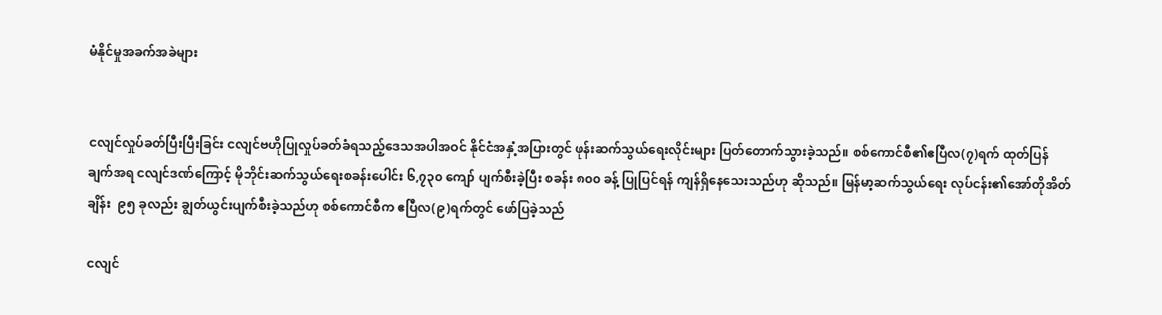မံနိုင်မှုအခက်အခဲများ


ငလျင်လှုပ်ခတ်ပြီးပြီးခြင်း ငလျင်ဗဟိုပြုလှုပ်ခတ်ခံရသည့်ဒေသအပါအဝင် နိုင်ငံအနှံ့အပြားတွင် ဖုန်းဆက်သွယ်ရေးလိုင်းများ ပြတ်တောက်သွားခဲ့သည်။ စစ်ကောင်စီ၏ဧပြီလ(၇)ရက် ထုတ်ပြန်ချက်အရ ငလျင်ဒဏ်ကြောင့် မိုဘိုင်းဆက်သွယ်ရေးစခန်းပေါင်း ၆,၇၃၀ ကျော် ပျက်စီးခဲ့ပြီး စခန်း ၈၀၀ ခန့် ပြုပြင်ရန် ကျန်ရှိနေသေးသည်ဟု ဆိုသည်။ မြန်မာ့ဆက်သွယ်ရေး လုပ်ငန်း၏အော်တိုအိတ်ချိန်း  ၉၅ ခုလည်း ချွတ်ယွင်းပျက်စီးခဲ့သည်ဟု စစ်ကောင်စီက ဧပြီလ(၉)ရက်တွင် ဖော်ပြခဲ့သည်

ငလျင်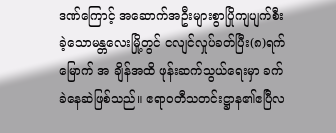ဒဏ်ကြောင့် အဆောက်အဦးများစွာပြိုကျပျက်စီးခဲ့သောမန္တလေးမြို့တွင် ငလျင်လှုပ်ခတ်ပြီး(၈)ရက်မြောက် အ ချိန်အထိ ဖုန်းဆက်သွယ်ရေးမှာ ခက်ခဲနေဆဲဖြစ်သည်။ ဧရာဝတီသတင်းဋ္ဌာန၏ဧပြီလ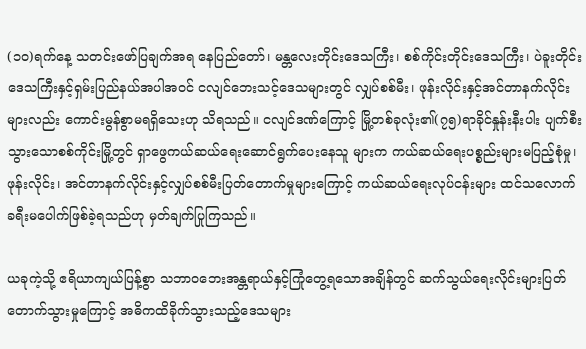(၁၀)ရက်နေ့ သတင်းဖော်ပြချက်အရ နေပြည်တော်၊ မန္တလေးတိုင်းဒေသကြီး၊ စစ်ကိုင်းတိုင်းဒေသကြီး၊ ပဲခူးတိုင်းဒေသကြီးနှင့်ရှမ်းပြည်နယ်အပါအဝင် ငလျင်ဘေးသင့်ဒေသများတွင် လျှပ်စစ်မီး၊ ဖုန်းလိုင်းနှင့်အင်တာနက်လိုင်းများလည်း ကောင်းမွန်စွာမရရှိသေးဟု သိရသည်။ ငလျင်ဒဏ်ကြောင့် မြို့တစ်ခုလုံး၏(၇၅)ရာခိုင်နှုန်းနီးပါး ပျက်စီးသွားသောစစ်ကိုင်းမြို့တွင် ရှာဖွေကယ်ဆယ်ရေးဆောင်ရွက်ပေးနေသူ များက ကယ်ဆယ်ရေးပစ္စည်းများမပြည့်စုံမှု၊ ဖုန်းလိုင်း၊ အင်တာနက်လိုင်းနှင့်လျှပ်စစ်မီးပြတ်တောက်မှုများကြောင့် ကယ်ဆယ်ရေးလုပ်ငန်းများ ထင်သလောက် ခရီးမပေါက်ဖြစ်ခဲ့ရသည်ဟု မှတ်ချက်ပြုကြသည်။

ယခုကဲ့သို့ ဧရိယာကျယ်ပြန့်စွာ သဘာဝဘေးအန္တရာယ်နှင့်ကြုံတွေ့ရသောအချိန်တွင် ဆက်သွယ်ရေးလိုင်းများပြတ် တောက်သွားမှုကြောင့် အဓိကထိခိုက်သွားသည့်ဒေသများ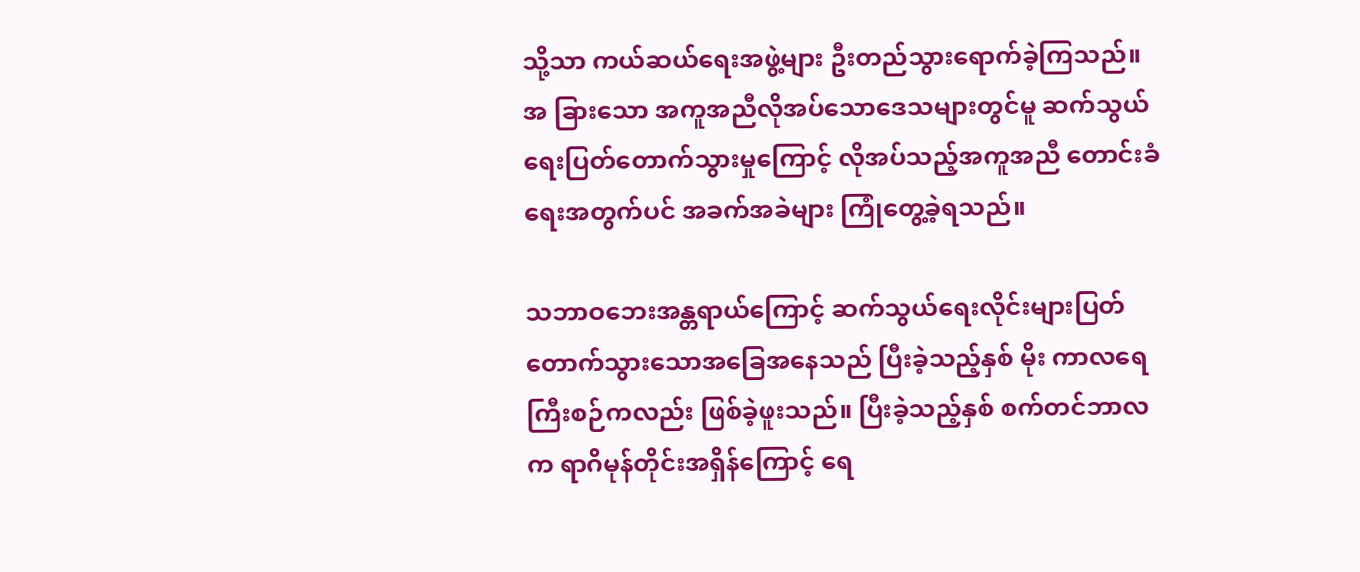သို့သာ ကယ်ဆယ်ရေးအဖွဲ့များ ဦးတည်သွားရောက်ခဲ့ကြသည်။ အ ခြားသော အကူအညီလိုအပ်သောဒေသများတွင်မူ ဆက်သွယ်ရေးပြတ်တောက်သွားမှုကြောင့် လိုအပ်သည့်အကူအညီ တောင်းခံရေးအတွက်ပင် အခက်အခဲများ ကြုံတွေ့ခဲ့ရသည်။

သဘာဝဘေးအန္တရာယ်ကြောင့် ဆက်သွယ်ရေးလိုင်းများပြတ်တောက်သွားသောအခြေအနေသည် ပြီးခဲ့သည့်နှစ် မိုး ကာလရေကြီးစဉ်ကလည်း ဖြစ်ခဲ့ဖူးသည်။ ပြီးခဲ့သည့်နှစ် စက်တင်ဘာလက ရာဂိမုန်တိုင်းအရှိန်ကြောင့် ရေ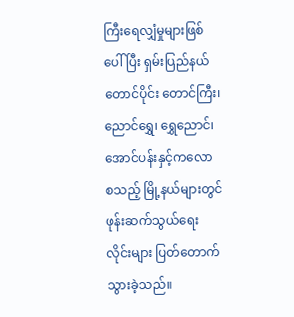ကြီးရေလျှံမှုများဖြစ်ပေါ်ပြီး ရှမ်းပြည်နယ်တောင်ပိုင်း တောင်ကြီး၊ ညောင်ရွှေ၊ ရွှေညောင်၊ အောင်ပန်းနှင့်ကလော စသည့် မြို့နယ်များတွင် ဖုန်းဆက်သွယ်ရေးလိုင်းများ ပြတ်တောက်သွားခဲ့သည်။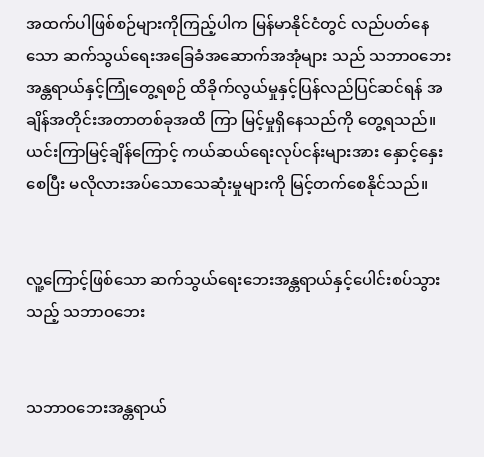အထက်ပါဖြစ်စဉ်များကိုကြည့်ပါက မြန်မာနိုင်ငံတွင် လည်ပတ်နေသော ဆက်သွယ်ရေးအခြေခံအဆောက်အအုံများ သည် သဘာဝဘေးအန္တရာယ်နှင့်ကြုံတွေ့ရစဉ် ထိခိုက်လွယ်မှုနှင့်ပြန်လည်ပြင်ဆင်ရန် အချိန်အတိုင်းအတာတစ်ခုအထိ ကြာ မြင့်မှုရှိနေသည်ကို တွေ့ရသည်။ ယင်းကြာမြင့်ချိန်ကြောင့် ကယ်ဆယ်ရေးလုပ်ငန်းများအား နှောင့်နှေးစေပြီး မလိုလားအပ်သောသေဆုံးမှုများကို မြင့်တက်စေနိုင်သည်။


လူ့ကြောင့်ဖြစ်သော ဆက်သွယ်ရေးဘေးအန္တရာယ်နှင့်ပေါင်းစပ်သွားသည့် သဘာဝဘေး


သဘာဝဘေးအန္တရာယ်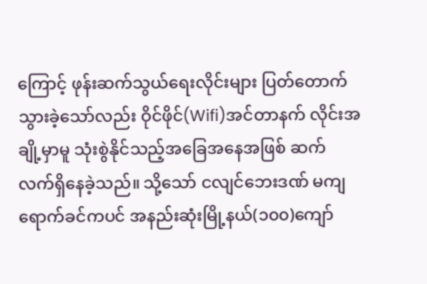ကြောင့် ဖုန်းဆက်သွယ်ရေးလိုင်းများ ပြတ်တောက်သွားခဲ့သော်လည်း ဝိုင်ဖိုင်(Wifi)အင်တာနက် လိုင်းအချို့မှာမူ သုံးစွဲနိုင်သည့်အခြေအနေအဖြစ် ဆက်လက်ရှိနေခဲ့သည်။ သို့သော် ငလျင်ဘေးဒဏ် မကျရောက်ခင်ကပင် အနည်းဆုံးမြို့နယ်(၁၀၀)ကျော်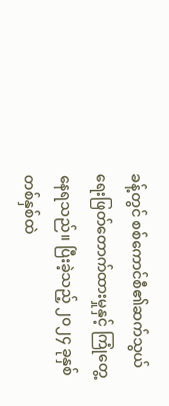ခန့်တွင် စစ်ကောင်စီ၏ဆက်သွယ်ရေးဖြတ်တောက်ထားမှုနှင့် ကြုံတွေ့နေရသည်။ ပြီးခဲ့သည့် ၂၀၂၄ ခုနှစ် တစ်နှစ်ထဲ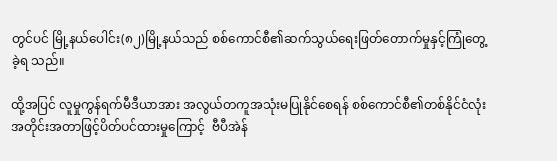တွင်ပင် မြို့နယ်ပေါင်း(၈၂)မြို့နယ်သည် စစ်ကောင်စီ၏ဆက်သွယ်ရေးဖြတ်တောက်မှုနှင့်ကြုံတွေ့ခဲ့ရ သည်။

ထို့အပြင် လူမှုကွန်ရက်မီဒီယာအား အလွယ်တကူအသုံးမပြုနိုင်စေရန် စစ်ကောင်စီ၏တစ်နိုင်ငံလုံးအတိုင်းအတာဖြင့်ပိတ်ပင်ထားမှုကြောင့်  ဗီပီအဲန်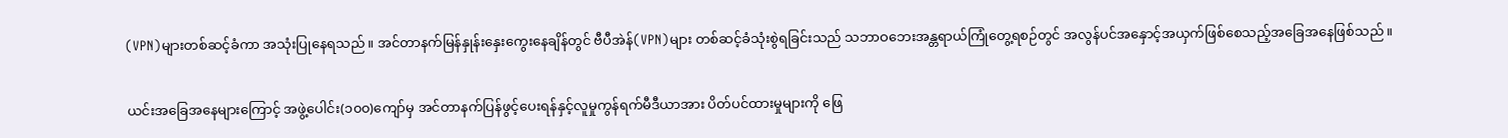(VPN)များတစ်ဆင့်ခံကာ အသုံးပြုနေရသည်။ အင်တာနက်မြန်နှုန်းနှေးကွေးနေချိန်တွင် ဗီပီအဲန်(VPN)များ တစ်ဆင့်ခံသုံးစွဲရခြင်းသည် သဘာဝဘေးအန္တရာယ်ကြုံတွေ့ရစဉ်တွင် အလွန်ပင်အနှောင့်အယှက်ဖြစ်စေသည့်အခြေအနေဖြစ်သည်။

ယင်းအခြေအနေများကြောင့် အဖွဲ့ပေါင်း(၁၀၀)ကျော်မှ အင်တာနက်ပြန်ဖွင့်ပေးရန်နှင့်လူမှုကွန်ရက်မီဒီယာအား ပိတ်ပင်ထားမှုများကို ဖြေ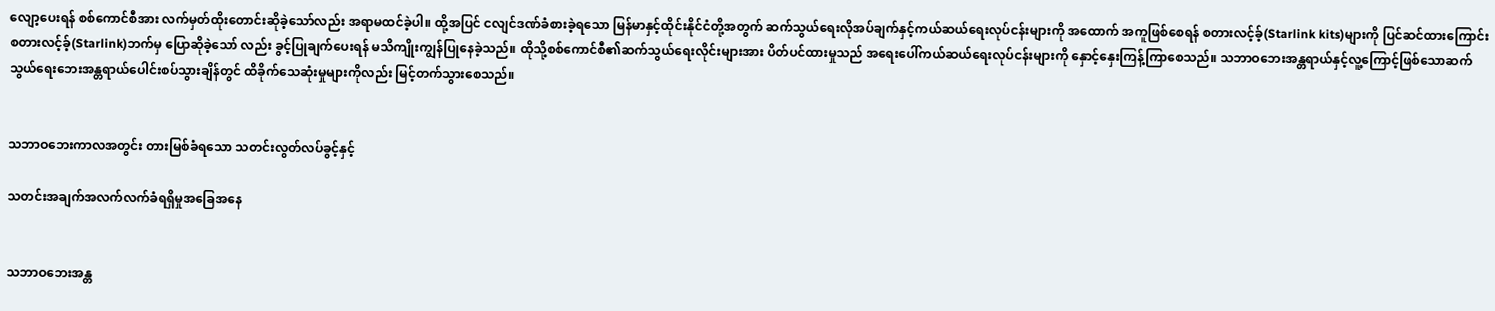လျော့ပေးရန် စစ်ကောင်စီအား လက်မှတ်ထိုးတောင်းဆိုခဲ့သော်လည်း အရာမထင်ခဲ့ပါ။ ထို့အပြင် ငလျင်ဒဏ်ခံစားခဲ့ရသော မြန်မာနှင့်ထိုင်းနိုင်ငံတို့အတွက် ဆက်သွယ်ရေးလိုအပ်ချက်နှင့်ကယ်ဆယ်ရေးလုပ်ငန်းများကို အထောက် အကူဖြစ်စေရန် စတားလင့်ခ့်(Starlink kits)များကို ပြင်ဆင်ထားကြောင်း စတားလင့်ခ့်(Starlink)ဘက်မှ ပြောဆိုခဲ့သော် လည်း ခွင့်ပြုချက်ပေးရန် မသိကျိုးကျွန်ပြုနေခဲ့သည်။ ထိုသို့စစ်ကောင်စီ၏ဆက်သွယ်ရေးလိုင်းများအား ပိတ်ပင်ထားမှုသည် အရေးပေါ်ကယ်ဆယ်ရေးလုပ်ငန်းများကို နှောင့်နှေးကြန့်ကြာစေသည်။ သဘာဝဘေးအန္တရာယ်နှင့်လူ့ကြောင့်ဖြစ်သောဆက်သွယ်ရေးဘေးအန္တရာယ်ပေါင်းစပ်သွားချိန်တွင် ထိခိုက်သေဆုံးမှုများကိုလည်း မြင့်တက်သွားစေသည်။


သဘာဝဘေးကာလအတွင်း တားမြစ်ခံရသော သတင်းလွတ်လပ်ခွင့်နှင့်

သတင်းအချက်အလက်လက်ခံရရှိမှုအခြေအနေ


သဘာဝဘေးအန္တ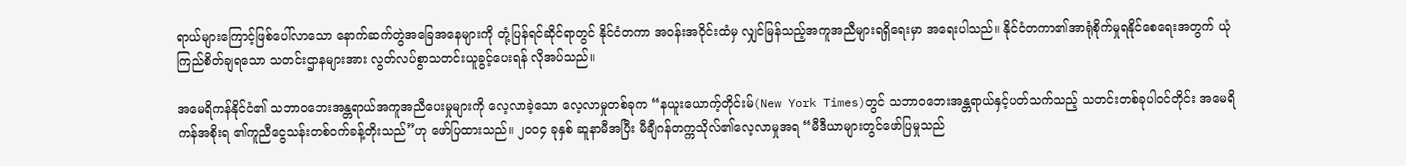ရာယ်များကြောင့်ဖြစ်ပေါ်လာသော နောက်ဆက်တွဲအခြေအနေများကို တုံ့ပြန်ရင်ဆိုင်ရာတွင် နိုင်ငံတကာ အဝန်းအဝိုင်းထံမှ လျှင်မြန်သည့်အကူအညီများရရှိရေးမှာ အရေးပါသည်။ နိုင်ငံတကာ၏အာရုံစိုက်မှုရနိုင်စေရေးအတွက် ယုံ ကြည်စိတ်ချရသော သတင်းဌာနများအား လွတ်လပ်စွာသတင်းယူခွင့်ပေးရန် လိုအပ်သည်။

အမေရိကန်နိုင်ငံ၏ သဘာဝဘေးအန္တရာယ်အကူအညီပေးမှုများကို လေ့လာခဲ့သော လေ့လာမှုတစ်ခုက “နယူးယောက့်တိုင်းမ်(New York Times)တွင် သဘာဝဘေးအန္တရာယ်နှင့်ပတ်သက်သည့် သတင်းတစ်ခုပါဝင်တိုင်း အမေရိကန်အစိုးရ ၏ကူညီငွေသန်းတစ်ဝက်ခန့်တိုးသည်”ဟု ဖော်ပြထားသည်။ ၂၀၀၄ ခုနှစ် ဆူနာမီအပြီး မီချီဂန်တက္ကသိုလ်၏လေ့လာမှုအရ “မီဒီယာများတွင်ဖော်ပြမှုသည်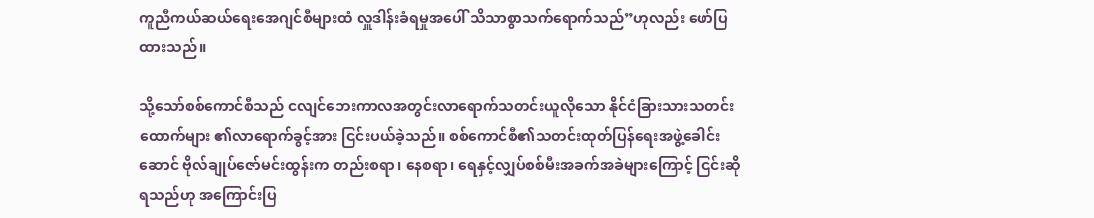ကူညီကယ်ဆယ်ရေးအေဂျင်စီများထံ လှူဒါန်းခံရမှုအပေါ် သိသာစွာသက်ရောက်သည်”ဟုလည်း ဖော်ပြထားသည်။

သို့သော်စစ်ကောင်စီသည် ငလျင်ဘေးကာလအတွင်းလာရောက်သတင်းယူလိုသော နိုင်ငံခြားသားသတင်းထောက်များ ၏လာရောက်ခွင့်အား ငြင်းပယ်ခဲ့သည်။ စစ်ကောင်စီ၏သတင်းထုတ်ပြန်ရေးအဖွဲ့ခေါင်းဆောင် ဗိုလ်ချုပ်ဇော်မင်းထွန်းက တည်းစရာ၊ နေစရာ၊ ရေနှင့်လျှပ်စစ်မီးအခက်အခဲများကြောင့် ငြင်းဆိုရသည်ဟု အကြောင်းပြ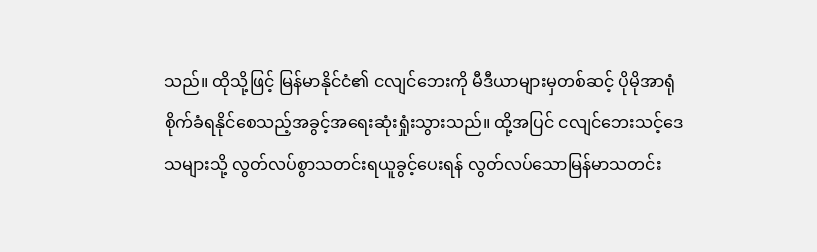သည်။ ထိုသို့ဖြင့် မြန်မာနိုင်ငံ၏ ငလျင်ဘေးကို မီဒီယာများမှတစ်ဆင့် ပိုမိုအာရုံစိုက်ခံရနိုင်စေသည့်အခွင့်အရေးဆုံးရှုံးသွားသည်။ ထို့အပြင် ငလျင်ဘေးသင့်ဒေသများသို့ လွတ်လပ်စွာသတင်းရယူခွင့်ပေးရန် လွတ်လပ်သောမြန်မာသတင်း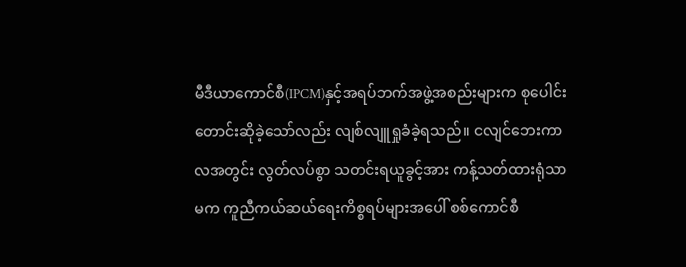မီဒီယာကောင်စီ(IPCM)နှင့်အရပ်ဘက်အဖွဲ့အစည်းများက စုပေါင်းတောင်းဆိုခဲ့သော်လည်း လျစ်လျူရှုခံခဲ့ရသည်။ ငလျင်ဘေးကာလအတွင်း လွတ်လပ်စွာ သတင်းရယူခွင့်အား ကန့်သတ်ထားရုံသာမက ကူညီကယ်ဆယ်ရေးကိစ္စရပ်များအပေါ် စစ်ကောင်စီ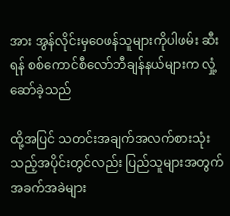အား အွန်လိုင်းမှဝေဖန်သူများကိုပါဖမ်း ဆီးရန် စစ်ကောင်စီလော်ဘီချန်နယ်များက လှုံ့ဆော်ခဲ့သည်

ထို့အပြင် သတင်းအချက်အလက်စားသုံးသည့်အပိုင်းတွင်လည်း ပြည်သူများအတွက် အခက်အခဲများ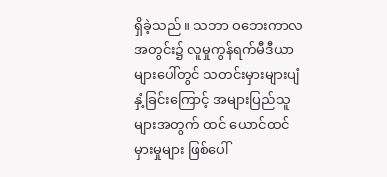ရှိခဲ့သည်။ သဘာ ဝဘေးကာလအတွင်း၌ လူမှုကွန်ရက်မီဒီယာများပေါ်တွင် သတင်းမှားများပျံနှံ့ခြင်းကြောင့် အများပြည်သူများအတွက် ထင် ယောင်ထင်မှားမှုများ ဖြစ်ပေါ်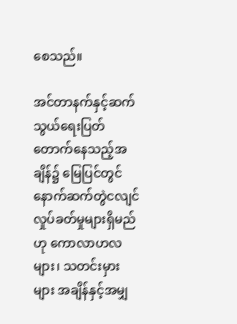စေသည်။

အင်တာနက်နှင့်ဆက်သွယ်ရေးပြတ်တောက်နေသည့်အချိန်၌ မြေပြင်တွင် နောက်ဆက်တွဲငလျင်လှုပ်ခတ်မှုများရှိမည်ဟု ကောလာဟလများ၊ သတင်းမှားများ အချိန်နှင့်အမျှ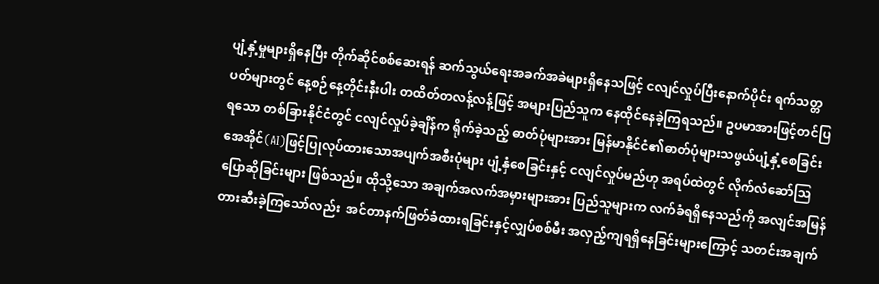ပျံ့နှံ့မှုများရှိနေပြီး တိုက်ဆိုင်စစ်ဆေးရန် ဆက်သွယ်ရေးအခက်အခဲများရှိနေသဖြင့် ငလျင်လှုပ်ပြီးနောက်ပိုင်း ရက်သတ္တပတ်များတွင် နေ့စဉ်နေ့တိုင်းနီးပါး တထိတ်တလန့်လန့်ဖြင့် အများပြည်သူက နေထိုင်နေခဲ့ကြရသည်။ ဥပမာအားဖြင့်တင်ပြရသော တစ်ခြားနိုင်ငံတွင် ငလျင်လှုပ်ခဲ့ချိန်က ရိုက်ခဲ့သည့် ဓာတ်ပုံများအား မြန်မာနိုင်ငံ၏ဓာတ်ပုံများသဖွယ်ပျံ့နှံ့စေခြင်းအေအိုင်(AI)ဖြင့်ပြုလုပ်ထားသောအပျက်အစီးပုံများ ပျံ့နှံစေခြင်းနှင့် ငလျင်လှုပ်မည်ဟု အရပ်ထဲတွင် လိုက်လံဆော်ဩပြောဆိုခြင်းများ ဖြစ်သည်။ ထိုသို့သော အချက်အလက်အမှားများအား ပြည်သူများက လက်ခံရရှိနေသည်ကို အလျင်အမြန်တားဆီးခဲ့ကြသော်လည်း  အင်တာနက်ဖြတ်ခံထားရခြင်းနှင့်လျှပ်စစ်မီး အလှည့်ကျရရှိနေခြင်းများကြောင့် သတင်းအချက်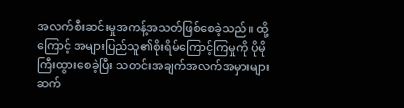အလက်စီးဆင်းမှုအကန့်အသတ်ဖြစ်စေခဲ့သည်။ ထို့ကြောင့် အများပြည်သူ၏စိုးရိမ်ကြောင့်ကြမှုကို ပိုမိုကြီးထွားစေခဲ့ပြီး သတင်းအချက်အလက်အမှားများ ဆက်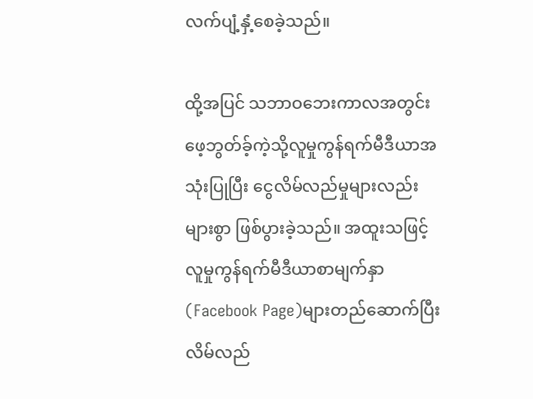လက်ပျံ့နှံ့စေခဲ့သည်။

ထို့အပြင် သဘာဝဘေးကာလအတွင်း ဖေ့ဘွတ်ခ့်ကဲ့သို့လူမှုကွန်ရက်မီဒီယာအသုံးပြုပြီး ငွေလိမ်လည်မှုများလည်း များစွာ ဖြစ်ပွားခဲ့သည်။ အထူးသဖြင့် လူမှုကွန်ရက်မီဒီယာစာမျက်နှာ(Facebook Page)များတည်ဆောက်ပြီး လိမ်လည်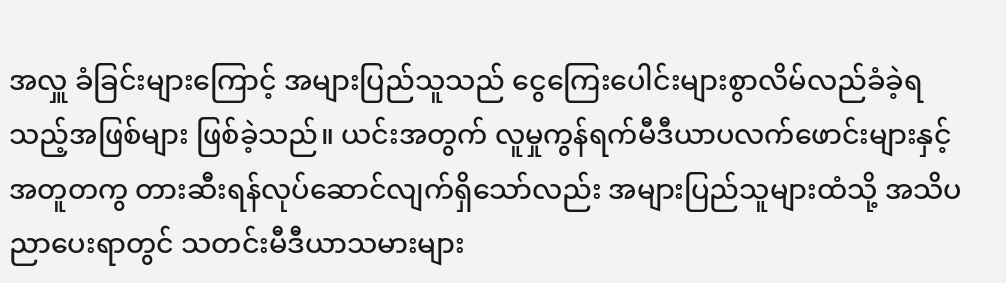အလှူ ခံခြင်းများကြောင့် အများပြည်သူသည် ငွေကြေးပေါင်းများစွာလိမ်လည်ခံခဲ့ရသည့်အဖြစ်များ ဖြစ်ခဲ့သည်။ ယင်းအတွက် လူမှုကွန်ရက်မီဒီယာပလက်ဖောင်းများနှင့်အတူတကွ တားဆီးရန်လုပ်ဆောင်လျက်ရှိသော်လည်း အများပြည်သူများထံသို့ အသိပ ညာပေးရာတွင် သတင်းမီဒီယာသမားများ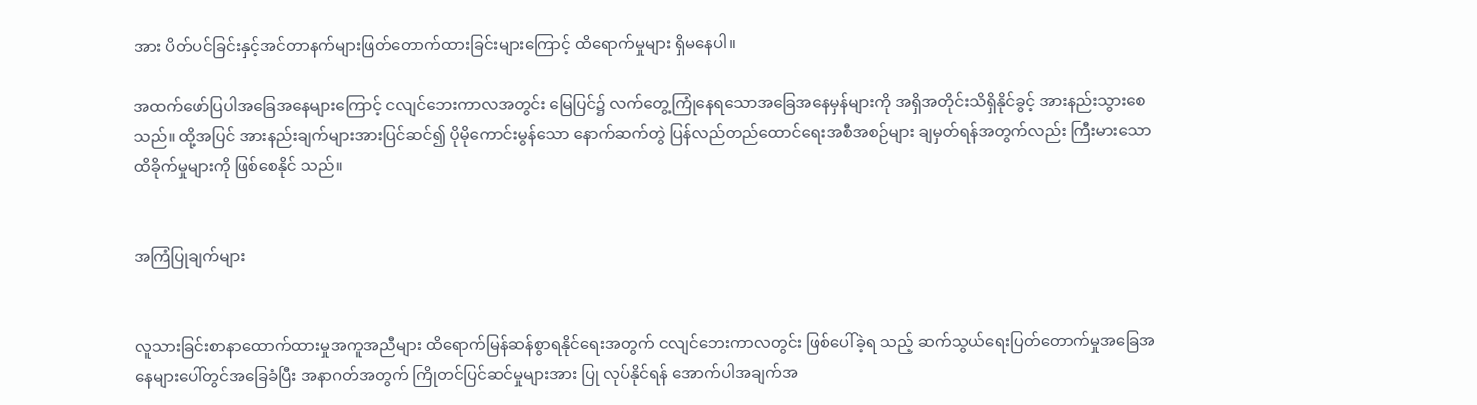အား ပိတ်ပင်ခြင်းနှင့်အင်တာနက်များဖြတ်တောက်ထားခြင်းများကြောင့် ထိရောက်မှုများ ရှိမနေပါ။

အထက်ဖော်ပြပါအခြေအနေများကြောင့် ငလျင်ဘေးကာလအတွင်း မြေပြင်၌ လက်တွေ့ကြုံနေရသောအခြေအနေမှန်များကို အရှိအတိုင်းသိရှိနိုင်ခွင့် အားနည်းသွားစေသည်။ ထို့အပြင် အားနည်းချက်များအားပြင်ဆင်၍ ပိုမိုကောင်းမွန်သော နောက်ဆက်တွဲ ပြန်လည်တည်ထောင်ရေးအစီအစဉ်များ ချမှတ်ရန်အတွက်လည်း ကြီးမားသောထိခိုက်မှုများကို ဖြစ်စေနိုင် သည်။


အကြံပြုချက်များ


လူသားခြင်းစာနာထောက်ထားမှုအကူအညီများ ထိရောက်မြန်ဆန်စွာရနိုင်ရေးအတွက် ငလျင်ဘေးကာလတွင်း ဖြစ်ပေါ်ခဲ့ရ သည့် ဆက်သွယ်ရေးပြတ်တောက်မှုအခြေအနေများပေါ်တွင်အခြေခံပြီး အနာဂတ်အတွက် ကြိုတင်ပြင်ဆင်မှုများအား ပြု လုပ်နိုင်ရန် အောက်ပါအချက်အ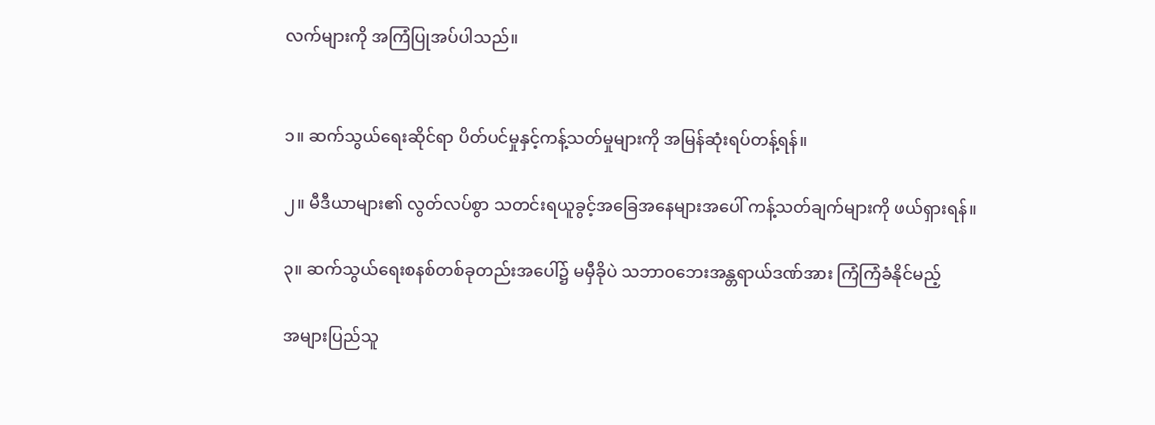လက်များကို အကြံပြုအပ်ပါသည်။


၁။ ဆက်သွယ်ရေးဆိုင်ရာ ပိတ်ပင်မှုနှင့်ကန့်သတ်မှုများကို အမြန်ဆုံးရပ်တန့်ရန်။

၂။ မီဒီယာများ၏ လွတ်လပ်စွာ သတင်းရယူခွင့်အခြေအနေများအပေါ် ကန့်သတ်ချက်များကို ဖယ်ရှားရန်။

၃။ ဆက်သွယ်ရေးစနစ်တစ်ခုတည်းအပေါ်၌ မမှီခိုပဲ သဘာဝဘေးအန္တရာယ်ဒဏ်အား ကြံကြံခံနိုင်မည့်

အများပြည်သူ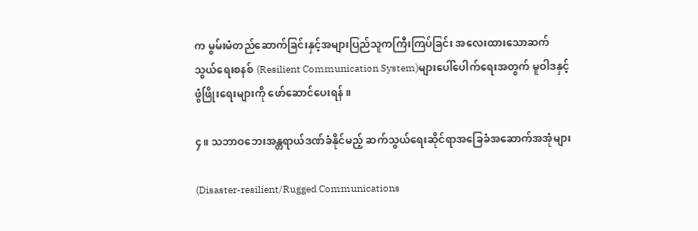က မွမ်းမံတည်ဆောက်ခြင်းနှင့်အများပြည်သူကကြီးကြပ်ခြင်း အလေးထားသောဆက်သွယ်ရေးစနစ် (Resilient Communication System)များပေါ်ပေါက်ရေးအတွက် မူဝါဒနှင့်ဖွံဖြိုးရေးများကို ဖော်ဆောင်‌ပေးရန်။

၄။ သဘာဝဘေးအန္တရာယ်ဒဏ်ခံနိုင်မည့် ဆက်သွယ်ရေးဆိုင်ရာအခြေခံအဆောက်အအုံများ

(Disaster-resilient/Rugged Communications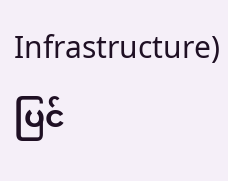Infrastructure)ပြင်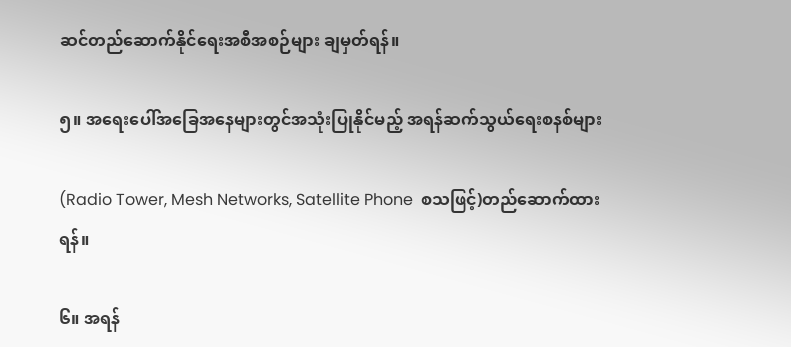ဆင်တည်ဆောက်နိုင်ရေးအစီအစဉ်များ ချမှတ်ရန်။

၅။ အရေးပေါ်အခြေအနေများတွင်အသုံးပြုနိုင်မည့် အရန်ဆက်သွယ်ရေးစနစ်များ

(Radio Tower, Mesh Networks, Satellite Phone  စသဖြင့်)တည်ဆောက်ထားရန်။

၆။ အရန်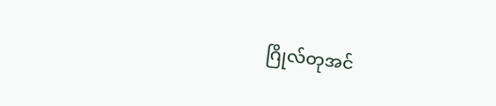ဂြိုလ်တုအင်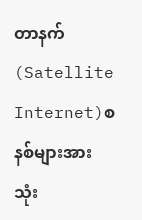တာနက်(Satellite Internet)စနစ်များအား သုံး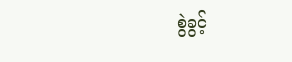စွဲခွင့်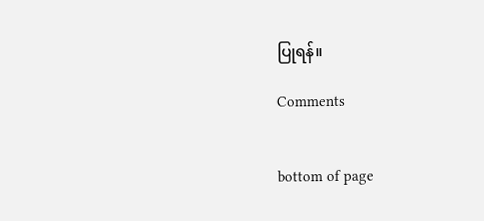ပြုရန်။

Comments


bottom of page